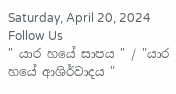Saturday, April 20, 2024
Follow Us
" යාර හයේ සාපය " / "යාර හයේ ආශිර්වාදය "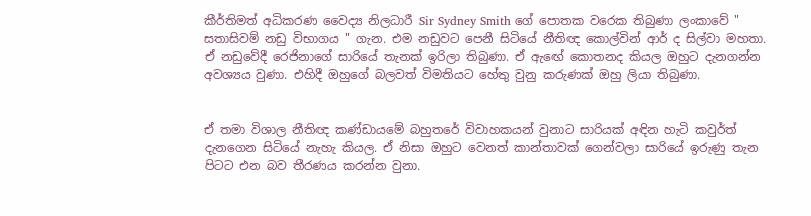කීර්තිමත් අධිකරණ වෛද්‍ය නිලධාරී Sir Sydney Smith ගේ පොතක වරෙක තිබුණා ලංකාවේ " සතාසිවම් නඩු විභාගය " ගැන. එම නඩුවට පෙනී සිටියේ නීතිඥ කොල්වින් ආර් ද සිල්වා මහතා. ඒ නඩුවේදී රෙජිනාගේ සාරියේ තැනක් ඉරිලා තිබුණා. ඒ ඇඟේ කොතනද කියල ඔහුට දැනගන්න අවශ්‍යය වුණා. එහිදී ඔහුගේ බලවත් විමතියට හේතු වුනු කරුණක් ඔහු ලියා තිබුණා.


ඒ තමා විශාල නීතිඥ කණ්ඩායමේ බහුතරේ විවාහකයන් වුනාට සාරියක් අඳින හැටි කවුර්ත් දැනගෙන සිටියේ නැහැ කියල. ඒ නිසා ඔහුට වෙනත් කාන්තාවක් ගෙන්වලා සාරියේ ඉරුණු තැන පිටට එන බව තීරණය කරන්න වුනා.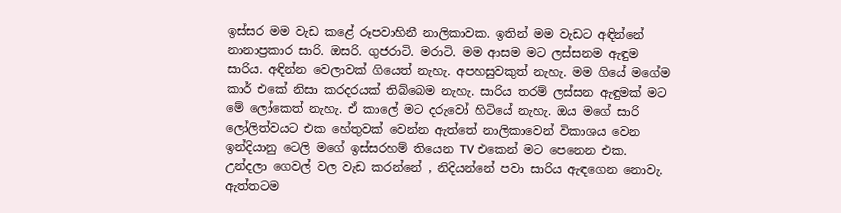ඉස්සර මම වැඩ කළේ රූපවාහිනී නාලිකාවක. ඉතින් මම වැඩට අඳින්නේ නානාප්‍රකාර සාරි. ඔසරි. ගුජරාටි. මරාටි. මම ආසම මට ලස්සනම ඇඳුම සාරිය. අඳින්න වෙලාවක් ගියෙත් නැහැ. අපහසුවකුත් නැහැ. මම ගියේ මගේම කාර් එකේ නිසා කරදරයක් තිබ්බෙම නැහැ. සාරිය තරම් ලස්සන ඇඳුමක් මට මේ ලෝකෙත් නැහැ. ඒ කාලේ මට දරුවෝ හිටියේ නැහැ. ඔය මගේ සාරි ලෝලිත්වයට එක හේතුවක් වෙන්න ඇත්තේ නාලිකාවෙන් විකාශය වෙන ඉන්දියානු ටෙලි මගේ ඉස්සරහම් තියෙන TV එකෙන් මට පෙනෙන එක. උන්දලා ගෙවල් වල වැඩ කරන්නේ , නිදියන්නේ පවා සාරිය ඇඳගෙන නොවැ.
ඇත්තටම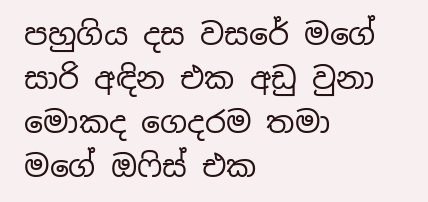පහුගිය දස වසරේ මගේ සාරි අඳින එක අඩු වුනා මොකද ගෙදරම තමා මගේ ඔෆිස් එක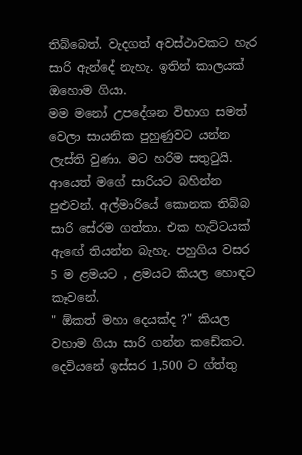තිබ්බෙත්. වැදගත් අවස්ථාවකට හැර සාරි ඇන්දේ නැහැ. ඉතින් කාලයක් ඔහොම ගියා.
මම මනෝ උපදේශන විභාග සමත් වෙලා සායනික පුහුණුවට යන්න ලැස්ති වුණා. මට හරිම සතුටුයි. ආයෙත් මගේ සාරියට බහින්න පුළුවන්. අල්මාරියේ කොනක තිබ්බ සාරි සේරම ගත්තා. එක හැට්ටයක් ඇඟේ තියන්න බැහැ. පහුගිය වසර 5 ම ළමයට , ළමයට කියල හොඳට කෑවනේ.
" ඕකත් මහා දෙයක්ද ?" කියල වහාම ගියා සාරි ගන්න කඩේකට. දෙවියනේ ඉස්සර 1,500 ට ග්ත්තු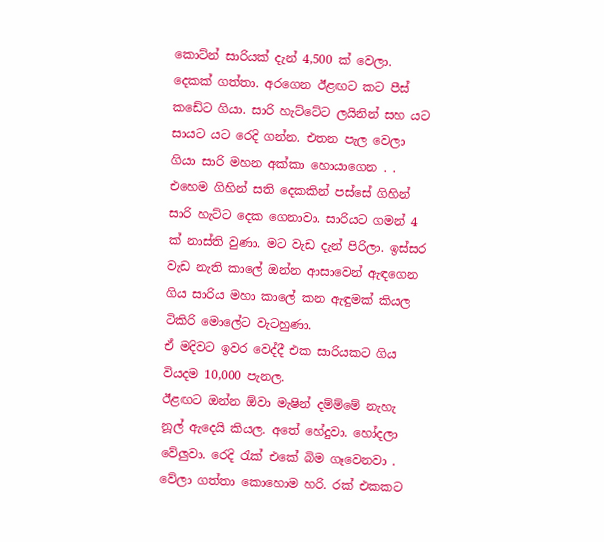කොට්න් සාරියක් දැන් 4,500 ක් වෙලා. දෙකක් ගත්තා. අරගෙන ඊළඟට කට පීස් කඩේට ගියා. සාරි හැට්ටේට ලයිනින් සහ යට සායට යට රෙදි ගන්න. එතන පැල වෙලා ගියා සාරි මහන අක්කා හොයාගෙන . . එහෙම ගිහින් සති දෙකකින් පස්සේ ගිහින් සාරි හැට්ට දෙක ගෙනාවා. සාරියට ගමන් 4 ක් නාස්ති වුණා. මට වැඩ දැන් පිරිලා. ඉස්සර වැඩ නැති කාලේ ඔන්න ආසාවෙන් ඇඳගෙන ගිය සාරිය මහා කාලේ කන ඇඳුමක් කියල ටිකිරි මොලේට වැටහුණා.
ඒ මදිවට ඉවර වෙද්දී එක සාරියකට ගිය වියදම 10,000 පැනල.
ඊළඟට ඔන්න ඕවා මැෂින් දම්ම්මේ නැහැ නූල් ඇදෙයි කියල. අතේ හේදුවා. හෝදලා වේලුවා. රෙදි රැක් එකේ බිම ගෑවෙනවා . වේලා ගත්තා කොහොම හරි. රක් එකකට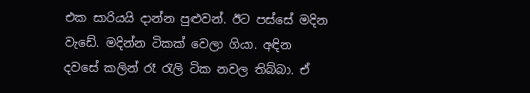එක සාරියයි දාන්න පුළුවන්. ඊට පස්සේ මදින වැඩේ. මදින්න ටිකක් වෙලා ගියා. අඳින දවසේ කලින් රෑ රැලි ටික නවල තිබ්බා. ඒ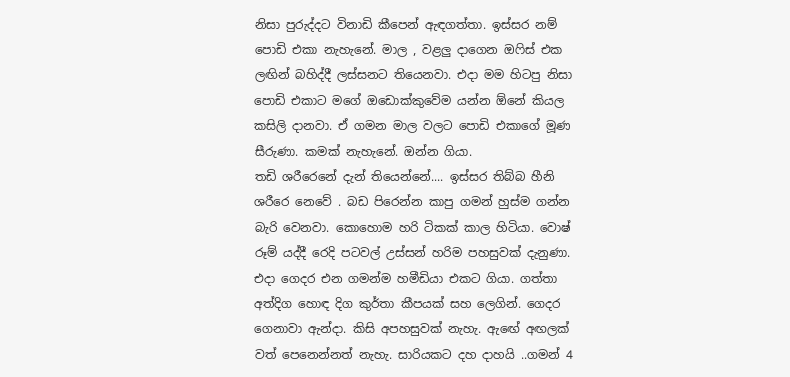නිසා පුරුද්දට විනාඩි කීපෙන් ඇඳගත්තා. ඉස්සර නම් පොඩි එකා නැහැනේ. මාල , වළලු දාගෙන ඔෆිස් එක ලඟින් බහිද්දී ලස්සනට තියෙනවා. එදා මම හිටපු නිසා පොඩි එකාට මගේ ඔඩොක්කුවේම යන්න ඕනේ කියල කසිලි දානවා. ඒ ගමන මාල වලට පොඩි එකාගේ මූණ සීරුණා. කමක් නැහැනේ. ඔන්න ගියා.
තඩි ශරීරෙනේ දැන් තියෙන්නේ.... ඉස්සර තිබ්බ හීනි ශරීරෙ නෙවේ . බඩ පිරෙන්න කාපු ගමන් හුස්ම ගන්න බැරි වෙනවා. කොහොම හරි ටිකක් කාල හිටියා. වොෂ් රූම් යද්දී රෙදි පටවල් උස්සන් හරිම පහසුවක් දැනුණා.
එදා ගෙදර එන ගමන්ම හමීඩියා එකට ගියා. ගත්තා අත්දිග හොඳ දිග කුර්තා කීපයක් සහ ලෙගින්. ගෙදර ගෙනාවා ඇන්දා. කිසි අපහසුවක් නැහැ. ඇඟේ අඟලක් වත් පෙනෙන්නත් නැහැ. සාරියකට දහ දාහයි ..ගමන් 4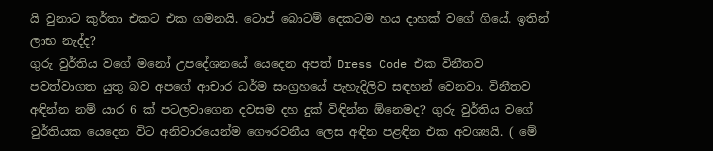යි වුනාට කුර්තා එකට එක ගමනයි. ටොප් බොටම් දෙකටම හය දාහක් වගේ ගියේ. ඉතින් ලාභ නැද්ද?
ගුරු වුර්තිය වගේ මනෝ උපදේශනයේ යෙදෙන අපත් Dress Code එක විනීතව පවත්වාගත යුතු බව අපගේ ආචාර ධර්ම සංග්‍රහයේ පැහැදිලිව සඳහන් වෙනවා. විනීතව අඳින්න නම් යාර 6 ක් පටලවාගෙන දවසම දහ දුක් විඳින්න ඕනෙමද? ගුරු වුර්තිය වගේ වුර්තියක යෙදෙන විට අනිවාරයෙන්ම ගෞරවනීය ලෙස අඳින පළඳින එක අවශ්‍යයි. ( මේ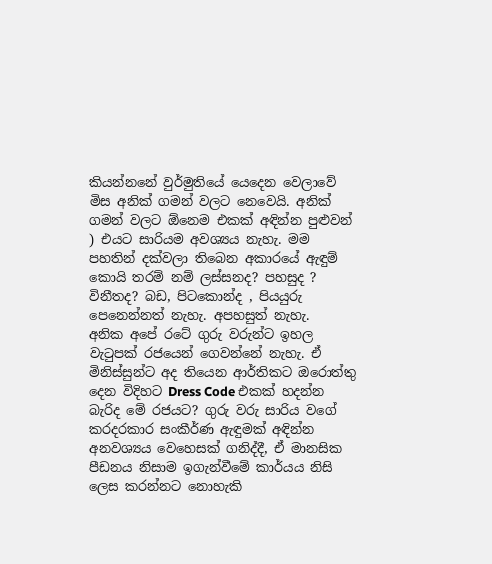කියන්නනේ වුර්මුතියේ යෙදෙන වෙලාවේ මිස අනික් ගමන් වලට නෙවෙයි. අනික් ගමන් වලට ඕනෙම එකක් අඳින්න පුළුවන් ) එයට සාරියම අවශ්‍යය නැහැ. මම පහතින් දක්වලා තිබෙන අකාරයේ ඇඳුම් කොයි තරම් නම් ලස්සනද? පහසුද ? විනීතද? බඩ, පිටකොන්ද , පියයුරු පෙනෙන්නත් නැහැ. අපහසුත් නැහැ.
අනික අපේ රටේ ගුරු වරුන්ට ඉහල වැටුපක් රජයෙන් ගෙවන්නේ නැහැ. ඒ මිනිස්සුන්ට අද තියෙන ආර්තිකට ඔරොත්තු දෙන විදිහට Dress Code එකක් හදන්න බැරිද මේ රජයට? ගුරු වරු සාරිය වගේ කරදරකාර සංකීර්ණ ඇඳුමක් අඳින්න අනවශ්‍යය වෙහෙසක් ගනිද්දී, ඒ මානසික පීඩනය නිසාම ඉගැන්වීමේ කාර්යය නිසි ලෙස කරන්නට නොහැකි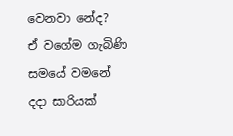වෙනවා නේද?
ඒ වගේම ගැබිණි සමයේ වමනේ දදා සාරියක්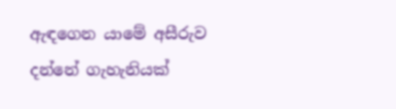ඇඳගෙන යාමේ අසීරුව දන්නේ ගැහැනියක්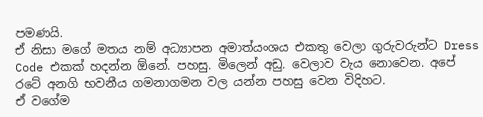පමණයි.
ඒ නිසා මගේ මතය නම් අධ්‍යාපන අමාත්යංශය එකතු වෙලා ගුරුවරුන්ට Dress Code එකක් හදන්න ඕනේ. පහසු. මිලෙන් අඩු. වෙලාව වැය නොවෙන. අපේ රටේ අනගි භවනීය ගමනාගමන වල යන්න පහසු වෙන විදිහට.
ඒ වගේම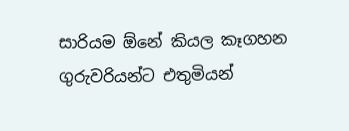සාරියම ඕනේ කියල කෑගහන ගුරුවරියන්ට එතුමියන්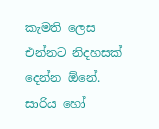කැමති ලෙස එන්නට නිදහසක් දෙන්න ඕනේ. සාරිය හෝ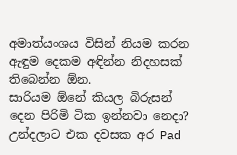අමාත්යංශය විසින් නියම කරන ඇඳුම දෙකම අඳින්න නිදහසක් තිබෙන්න ඕන.
සාරියම ඕනේ කියල බිරුසන් දෙන පිරිමි ටික ඉන්නවා නෙදා? උන්දලාට එක දවසක අර Pad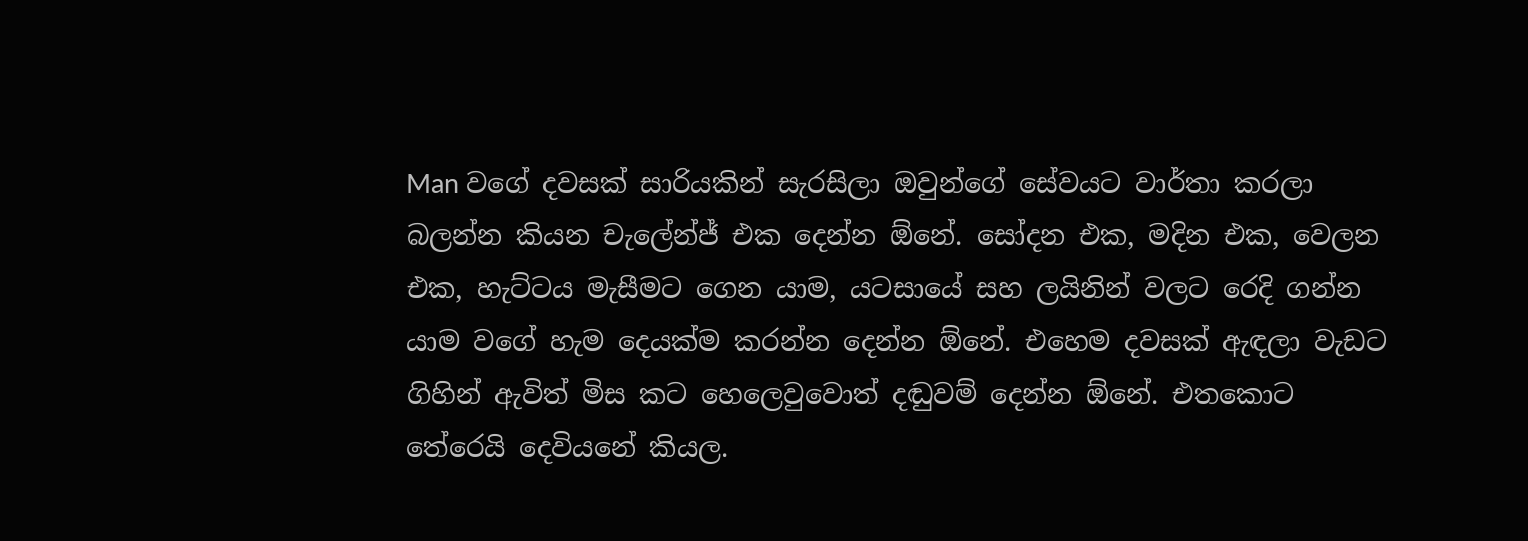Man වගේ දවසක් සාරියකින් සැරසිලා ඔවුන්ගේ සේවයට වාර්තා කරලා බලන්න කියන චැලේන්ජ් එක දෙන්න ඕනේ. සෝදන එක, මදින එක, වෙලන එක, හැට්ටය මැසීමට ගෙන යාම, යටසායේ සහ ලයිනින් වලට රෙදි ගන්න යාම වගේ හැම දෙයක්ම කරන්න දෙන්න ඕනේ. එහෙම දවසක් ඇඳලා වැඩට ගිහින් ඇවිත් මිස කට හෙලෙවුවොත් දඬුවම් දෙන්න ඕනේ. එතකොට තේරෙයි දෙවියනේ කියල.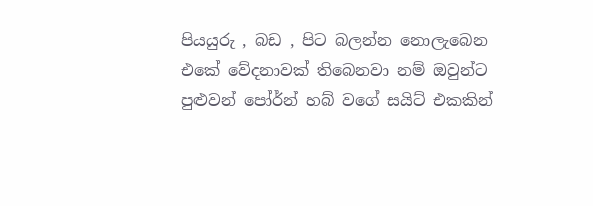පියයුරු , බඩ , පිට බලන්න නොලැබෙන එකේ වේදනාවක් තිබෙනවා නම් ඔවුන්ට පුළුවන් පෝර්න් හබ් වගේ සයිට් එකකින්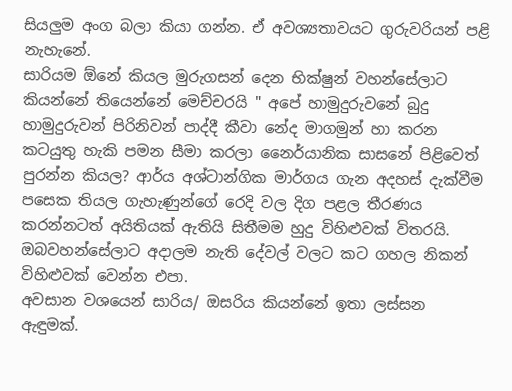සියලුම අංග බලා කියා ගන්න. ඒ අවශ්‍යතාවයට ගුරුවරියන් පළි නැහැනේ.
සාරියම ඕනේ කියල මුරුගසන් දෙන භික්ෂුන් වහන්සේලාට කියන්නේ තියෙන්නේ මෙච්චරයි " අපේ හාමුදුරුවනේ බුදු හාමුදුරුවන් පිරිනිවන් පාද්දී කීවා නේද මාගමුන් හා කරන කටයුතු හැකි පමන සීමා කරලා නෛර්යානික සාසනේ පිළිවෙත් පුරන්න කියල? ආර්ය අශ්ටාන්ගික මාර්ගය ගැන අදහස් දැක්වීම පසෙක තියල ගැහැණුන්ගේ රෙදි වල දිග පළල තීරණය කරන්නටත් අයිතියක් ඇතියි සිතීමම හුදු විහිළුවක් විතරයි. ඔබවහන්සේලාට අදාලම නැති දේවල් වලට කට ගහල නිකන් විහිළුවක් වෙන්න එපා.
අවසාන වශයෙන් සාරිය/ ඔසරිය කියන්නේ ඉතා ලස්සන ඇඳුමක්.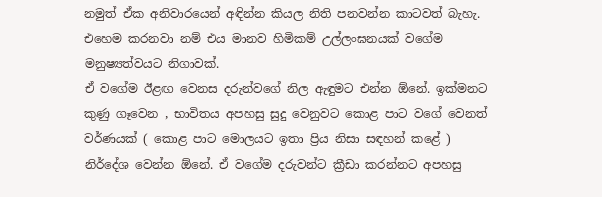නමුත් ඒක අනිවාරයෙන් අඳින්න කියල නිති පනවන්න කාටවත් බැහැ. එහෙම කරනවා නම් එය මානව හිමිකම් උල්ලංඝනයක් වගේම මනුෂ්‍යත්වයට නිගාවක්.
ඒ වගේම ඊළඟ වෙනස දරුන්වගේ නිල ඇඳුමට එන්න ඕනේ. ඉක්මනට කුණු ගෑවෙන , භාවිතය අපහසු සුදු වෙනුවට කොළ පාට වගේ වෙනත් වර්ණයක් ( කොළ පාට මොලයට ඉතා ප්‍රිය නිසා සඳහන් කළේ ) නිර්දේශ වෙන්න ඕනේ. ඒ වගේම දරුවන්ට ක්‍රීඩා කරන්නට අපහසු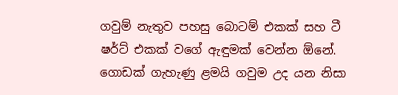ගවුම් නැතුව පහසු බොටම් එකක් සහ ටී ෂර්ට් එකක් වගේ ඇඳුමක් වෙන්න ඕනේ. ගොඩක් ගැහැණු ළමයි ගවුම උද යන නිසා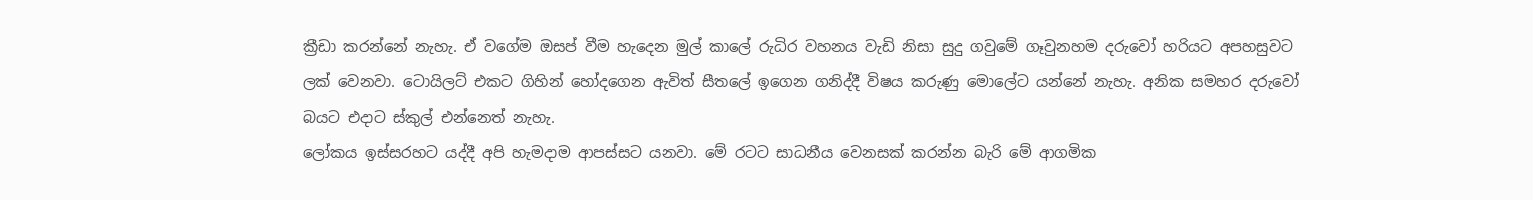ක්‍රීඩා කරන්නේ නැහැ. ඒ වගේම ඔසප් වීම හැදෙන මුල් කාලේ රුධිර වහනය වැඩි නිසා සුදු ගවුමේ ගෑවුනහම දරුවෝ හරියට අපහසුවට ලක් වෙනවා. ටොයිලට් එකට ගිහින් හෝදගෙන ඇවිත් සීතලේ ඉගෙන ගනිද්දී විෂය කරුණු මොලේට යන්නේ නැහැ. අනික සමහර දරුවෝ බයට එදාට ස්කුල් එන්නෙත් නැහැ.
ලෝකය ඉස්සරහට යද්දී අපි හැමදාම ආපස්සට යනවා. මේ රටට සාධනීය වෙනසක් කරන්න බැරි මේ ආගමික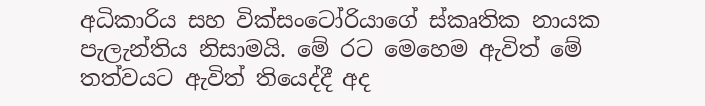අධිකාරිය සහ වික්සංටෝරියාගේ ස්කෘතික නායක පැලැන්තිය නිසාමයි. මේ රට මෙහෙම ඇවිත් මේ තත්වයට ඇවිත් තියෙද්දී අද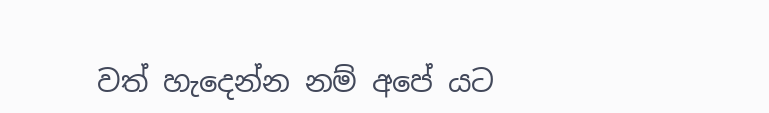වත් හැදෙන්න නම් අපේ යට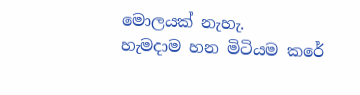මොලයක් නැහැ.
හැමදාම හන මිටියම කරේ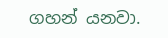ගහන් යනවා.